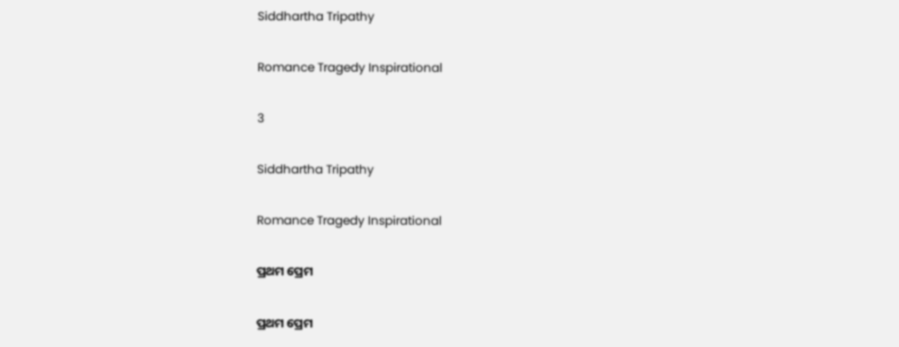Siddhartha Tripathy

Romance Tragedy Inspirational

3

Siddhartha Tripathy

Romance Tragedy Inspirational

ପ୍ରଥମ ପ୍ରେମ

ପ୍ରଥମ ପ୍ରେମ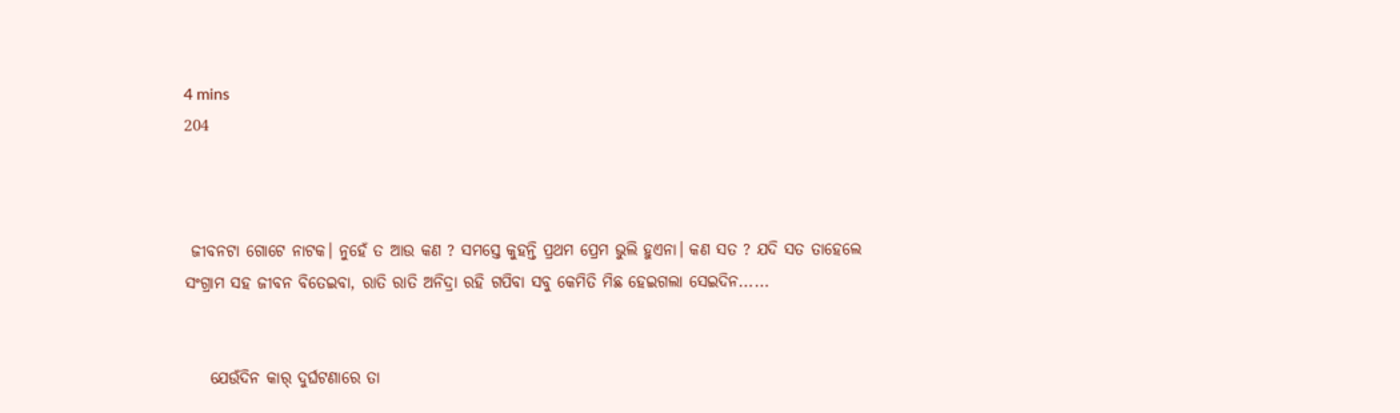4 mins
204



 ଜୀବନଟା ଗୋଟେ ନାଟକ। ନୁହେଁ ତ ଆଉ କଣ ? ସମସ୍ତେ କୁହନ୍ତି ପ୍ରଥମ ପ୍ରେମ ଭୁଲି ହୁଏନା। କଣ ସତ ? ଯଦି ସତ ତାହେଲେ ସଂଗ୍ରାମ ସହ ଜୀବନ ବିତେଇବା, ରାତି ରାତି ଅନିଦ୍ରା ରହି ଗପିବା ସବୁ କେମିତି ମିଛ ହେଇଗଲା ସେଇଦିନ......


    ଯେଉଁଦିନ କାର୍ ଦୁର୍ଘଟଣାରେ ତା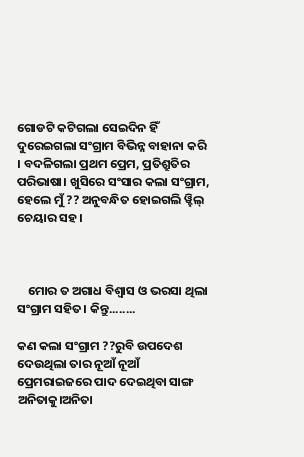ଗୋଡଟି କଟିଗଲା ସେଇଦିନ ହିଁ ଦୁରେଇଗଲା ସଂଗ୍ରାମ ବିଭିନ୍ନ ବାହାନା କରି । ବଦଳିଗଲା ପ୍ରଥମ ପ୍ରେମ, ପ୍ରତିଶ୍ରୁତିର ପରିଭାଷା। ଖୁସିରେ ସଂସାର କଲା ସଂଗ୍ରାମ, ହେଲେ ମୁଁ ?? ଅନୁବନ୍ଧିତ ହୋଇଗଲି ୱ୍ହିଲ୍ ଚେୟାର ସହ।



    ମୋର ତ ଅଗାଧ ବିଶ୍ବାସ ଓ ଭରସା ଥିଲା ସଂଗ୍ରାମ ସହିତ। କିନ୍ତୁ........

କଣ କଲା ସଂଗ୍ରାମ ??ରୁବି ଉପଦେଶ ଦେଉଥିଲା ତାର ନୂଆଁ ନୂଆଁ ପ୍ରେମରାଇଜରେ ପାଦ ଦେଇଥିବା ସାଙ୍ଗ ଅନିତାକୁ।ଅନିତା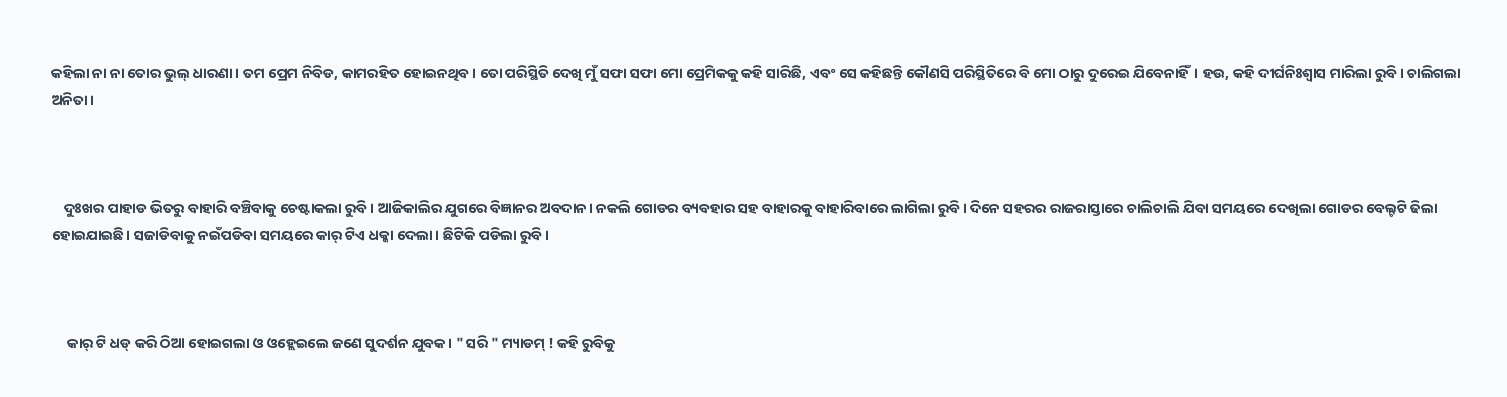କହିଲା ନା ନା ତୋର ଭୁଲ୍ ଧାରଣା। ତମ ପ୍ରେମ ନିବିଡ, କାମରହିତ ହୋଇନଥିବ। ତୋ ପରିସ୍ଥିତି ଦେଖି ମୁଁ ସଫା ସଫା ମୋ ପ୍ରେମିକକୁ କହି ସାରିଛି, ଏବଂ ସେ କହିଛନ୍ତି କୌଣସି ପରିସ୍ଥିତିରେ ବି ମୋ ଠାରୁ ଦୁରେଇ ଯିବେନାହିଁ। ହଉ, କହି ଦୀର୍ଘନିଃଶ୍ବାସ ମାରିଲା ରୁବି। ଚାଲିଗଲା ଅନିତା।



    ଦୁଃଖର ପାହାଡ ଭିତରୁ ବାହାରି ବଞ୍ଚିବାକୁ ଚେଷ୍ଟାକଲା ରୁବି। ଆଜିକାଲିର ଯୁଗରେ ବିଜ୍ଞାନର ଅବଦାନ। ନକଲି ଗୋଡର ବ୍ୟବହାର ସହ ବାହାରକୁ ବାହାରିବାରେ ଲାଗିଲା ରୁବି। ଦିନେ ସହରର ରାଜରାସ୍ତାରେ ଚାଲିଚାଲି ଯିବା ସମୟରେ ଦେଖିଲା ଗୋଡର ବେଲ୍ଟଟି ଢିଲା ହୋଇଯାଇଛି। ସଜାଡିବାକୁ ନଇଁପଡିବା ସମୟରେ କାର୍ ଟିଏ ଧକ୍କା ଦେଲା। ଛିଟିକି ପଡିଲା ରୁବି।



     କାର୍ ଟି ଧଡ୍ କରି ଠିଆ ହୋଇଗଲା ଓ ଓହ୍ଲେଇଲେ ଜଣେ ସୁଦର୍ଶନ ଯୁବକ। " ସରି " ମ୍ୟାଡମ୍ ! କହି ରୁବିକୁ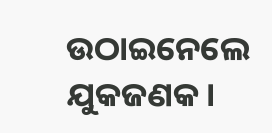ଉଠାଇନେଲେ ଯୁକଜଣକ।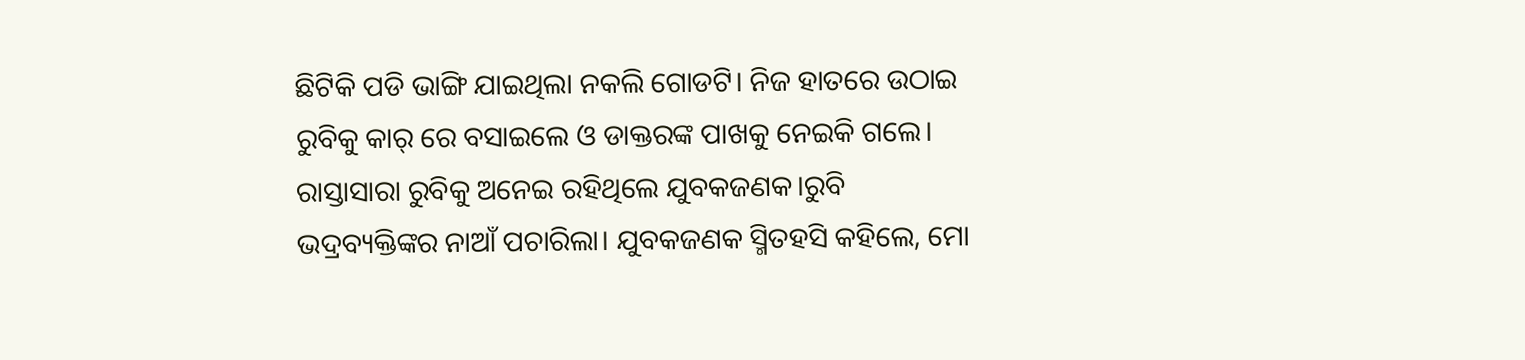ଛିଟିକି ପଡି ଭାଙ୍ଗି ଯାଇଥିଲା ନକଲି ଗୋଡଟି। ନିଜ ହାତରେ ଉଠାଇ ରୁବିକୁ କାର୍ ରେ ବସାଇଲେ ଓ ଡାକ୍ତରଙ୍କ ପାଖକୁ ନେଇକି ଗଲେ। ରାସ୍ତାସାରା ରୁବିକୁ ଅନେଇ ରହିଥିଲେ ଯୁବକଜଣକ।ରୁବି ଭଦ୍ରବ୍ୟକ୍ତିଙ୍କର ନାଆଁ ପଚାରିଲା। ଯୁବକଜଣକ ସ୍ମିତହସି କହିଲେ, ମୋ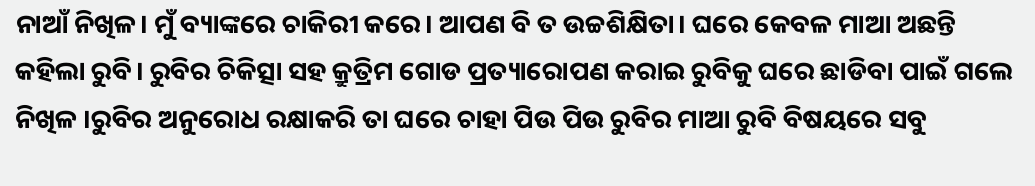ନାଆଁ ନିଖିଳ। ମୁଁ ବ୍ୟାଙ୍କରେ ଚାକିରୀ କରେ। ଆପଣ ବି ତ ଉଚ୍ଚଶିକ୍ଷିତା। ଘରେ କେବଳ ମାଆ ଅଛନ୍ତି କହିଲା ରୁବି। ରୁବିର ଚିକିତ୍ସା ସହ କ୍ରୁତ୍ରିମ ଗୋଡ ପ୍ରତ୍ୟାରୋପଣ କରାଇ ରୁବିକୁ ଘରେ ଛାଡିବା ପାଇଁ ଗଲେ ନିଖିଳ ।ରୁବିର ଅନୁରୋଧ ରକ୍ଷାକରି ତା ଘରେ ଚାହା ପିଉ ପିଉ ରୁବିର ମାଆ ରୁବି ବିଷୟରେ ସବୁ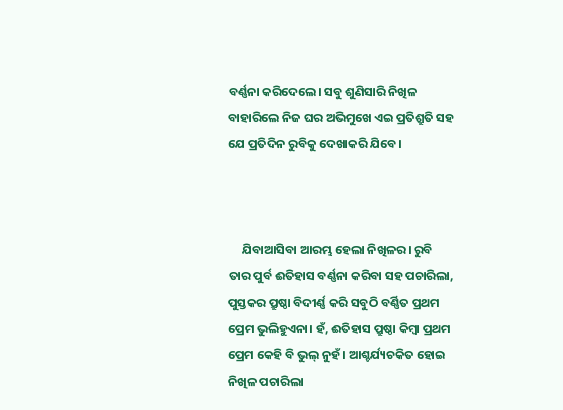ବର୍ଣ୍ଣନା କରିଦେଲେ। ସବୁ ଶୁଣିସାରି ନିଖିଳ ବାହାରିଲେ ନିଜ ଘର ଅଭିମୁଖେ ଏଇ ପ୍ରତିଶ୍ରୁତି ସହ ଯେ ପ୍ରତିଦିନ ରୁବିକୁ ଦେଖାକରି ଯିବେ।



     ଯିବାଆସିବା ଆରମ୍ଭ ହେଲା ନିଖିଳର। ରୁବି ତାର ପୁର୍ବ ଈତିହାସ ବର୍ଣ୍ଣନା କରିବା ସହ ପଚାରିଲା, ପୁସ୍ତକର ପ୍ରୁଷ୍ଠା ବିଦୀର୍ଣ୍ଣ କରି ସବୁଠି ବର୍ଣ୍ଣିତ ପ୍ରଥମ ପ୍ରେମ ଭୁଲିହୁଏନା। ହଁ, ଈତିହାସ ପ୍ରୁଷ୍ଠା କିମ୍ୱା ପ୍ରଥମ ପ୍ରେମ କେହି ବି ଭୁଲ୍ ନୁହଁ । ଆଶ୍ଚର୍ଯ୍ୟଚକିତ ହୋଇ ନିଖିଳ ପଚାରିଲା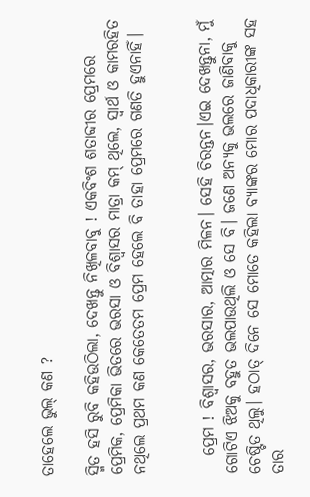ତାହେଲେ ଭୁଲ୍ କଣ ?

ସ୍ମିତ ହସି ରୁବି କହିଉଠିଲା, ଦେଖନ୍ତୁ ନିଖିଳବାବୁ ! ଏକବିଂଶ ଶତାବ୍ଦୀର ପ୍ରେମରେ ପ୍ରେମିକ, ପ୍ରେମିକା ଭିତରେ ଭରସା ଓ ବିଶ୍ବାସର ମାତ୍ରା କମ୍ ଥିଲେ, ସ୍ୱାର୍ଥ ଓ କାମରହିତ ନଥିଲେ ପ୍ରଥମ କଣ କେତେତମ ପ୍ରେମ ହେଲେ ବି ତାହା ପ୍ରେମରେ ଗଣତି ହୁଏନାହିଁ।


   ପ୍ରେମ ! ବିଶ୍ବାସର, ଭରସାର, ଆତ୍ମାର ମିଳନ। ସେହି ଚିରନ୍ତନ।ଏଇ ଦେଖନ୍ତୁନା, ମୁଁ ଗୋଟିଏ ଝିଅକୁ ବହୁତ ଭଲପାଉଥିଲି ଓ ସେ ବି। ଜଣେ ଅନ୍ୟକୁ ଭଲରେ ଜାଣିବାକୁ ଚେଷ୍ଟିତ ଥିଲୁ। ହଠାତ୍ ଦିନେ ସେ ମୋତେ କହିଲା ବ୍ୟାଙ୍କର ମୋର ପଦାଧିକାରୀଙ୍କ ସହ ତାର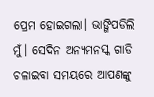ପ୍ରେମ ହୋଇଗଲା। ଭାଙ୍ଗିପଡିଲି ମୁଁ। ସେଦିନ ଅନ୍ୟମନସ୍କ ଗାଡି ଚଳାଇବା ସମୟରେ ଆପଣଙ୍କୁ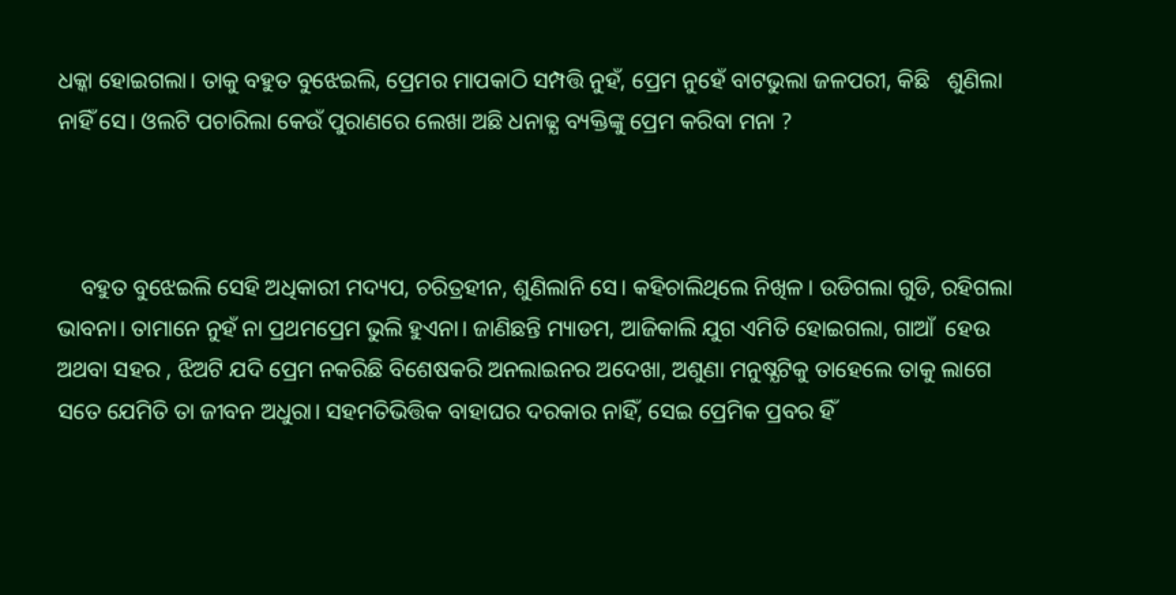ଧକ୍କା ହୋଇଗଲା। ତାକୁ ବହୁତ ବୁଝେଇଲି, ପ୍ରେମର ମାପକାଠି ସମ୍ପତ୍ତି ନୁହଁ, ପ୍ରେମ ନୁହେଁ ବାଟଭୁଲା ଜଳପରୀ, କିଛି   ଶୁଣିଲା ନାହିଁ ସେ। ଓଲଟି ପଚାରିଲା କେଉଁ ପୁରାଣରେ ଲେଖା ଅଛି ଧନାଢ୍ଯ ବ୍ୟକ୍ତିଙ୍କୁ ପ୍ରେମ କରିବା ମନା ?



    ବହୁତ ବୁଝେଇଲି ସେହି ଅଧିକାରୀ ମଦ୍ୟପ, ଚରିତ୍ରହୀନ, ଶୁଣିଲାନି ସେ। କହିଚାଲିଥିଲେ ନିଖିଳ। ଉଡିଗଲା ଗୁଡି, ରହିଗଲା ଭାବନା। ତାମାନେ ନୁହଁ ନା ପ୍ରଥମପ୍ରେମ ଭୁଲି ହୁଏନା। ଜାଣିଛନ୍ତି ମ୍ୟାଡମ, ଆଜିକାଲି ଯୁଗ ଏମିତି ହୋଇଗଲା, ଗାଆଁ  ହେଉ ଅଥବା ସହର , ଝିଅଟି ଯଦି ପ୍ରେମ ନକରିଛି ବିଶେଷକରି ଅନଲାଇନର ଅଦେଖା, ଅଶୁଣା ମନୁଷ୍ଯଟିକୁ ତାହେଲେ ତାକୁ ଲାଗେ ସତେ ଯେମିତି ତା ଜୀବନ ଅଧୁରା। ସହମତିଭିତ୍ତିକ ବାହାଘର ଦରକାର ନାହିଁ, ସେଇ ପ୍ରେମିକ ପ୍ରବର ହିଁ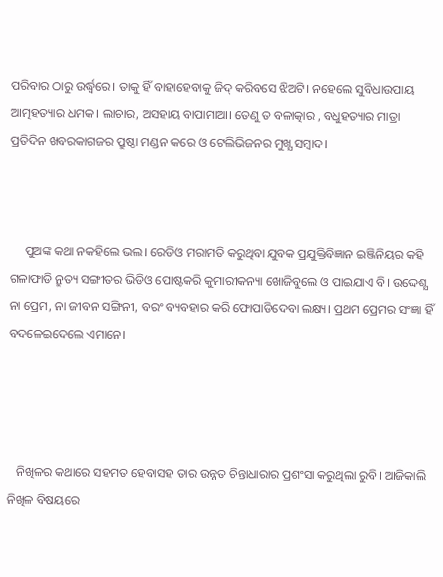ପରିବାର ଠାରୁ ଉର୍ଦ୍ଧ୍ବରେ। ତାକୁ ହିଁ ବାହାହେବାକୁ ଜିଦ୍ କରିବସେ ଝିଅଟି। ନହେଲେ ସୁବିଧାଉପାୟ ଆତ୍ମହତ୍ୟାର ଧମକ। ଲାଚାର, ଅସହାୟ ବାପାମାଆ। ତେଣୁ ତ ବଳାତ୍କାର , ବଧୁହତ୍ୟାର ମାତ୍ରା ପ୍ରତିଦିନ ଖବରକାଗଜର ପ୍ରୁଷ୍ଠା ମଣ୍ଡନ କରେ ଓ ଟେଲିଭିଜନର ମୁଖ୍ଯ ସମ୍ୱାଦ।



     ପୁଅଙ୍କ କଥା ନକହିଲେ ଭଲ। ରେଡିଓ ମରାମତି କରୁଥିବା ଯୁବକ ପ୍ରଯୁକ୍ତିବିଜ୍ଞାନ ଇଞ୍ଜିନିୟର କହି ଗଳାଫାଡି ନ୍ରୁତ୍ୟ ସଙ୍ଗୀତର ଭିଡିଓ ପୋଷ୍ଟକରି କୁମାରୀକନ୍ୟା ଖୋଜିବୁଲେ ଓ ପାଇଯାଏ ବି। ଉଦ୍ଦେଶ୍ଯ ନା ପ୍ରେମ, ନା ଜୀବନ ସଙ୍ଗିନୀ, ବରଂ ବ୍ୟବହାର କରି ଫୋପାଡିଦେବା ଲକ୍ଷ୍ୟ। ପ୍ରଥମ ପ୍ରେମର ସଂଜ୍ଞା ହିଁ ବଦଳେଇଦେଲେ ଏମାନେ।




   ନିଖିଳର କଥାରେ ସହମତ ହେବାସହ ତାର ଉନ୍ନତ ଚିନ୍ତାଧାରାର ପ୍ରଶଂସା କରୁଥିଲା ରୁବି। ଆଜିକାଲି ନିଖିଳ ବିଷୟରେ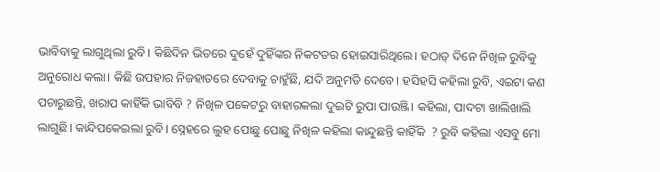ଭାବିବାକୁ ଲାଗୁଥିଲା ରୁବି। କିଛିଦିନ ଭିତରେ ଦୁହେଁ ଦୁହିଁଙ୍କର ନିକଟତର ହୋଇସାରିଥିଲେ। ହଠାତ୍ ଦିନେ ନିଖିଳ ରୁବିକୁ ଅନୁରୋଧ କଲା। କିଛି ଉପହାର ନିଜହାତରେ ଦେବାକୁ ଚାହୁଁଛି, ଯଦି ଅନୁମତି ଦେବେ। ହସିହସି କହିଲା ରୁବି, ଏଇଟା କଣ ପଚାରୁଛନ୍ତି, ଖରାପ କାହିଁକି ଭାବିବି ? ନିଖିଳ ପକେଟରୁ ବାହାରକଲା ଦୁଇଟି ରୁପା ପାଉଞ୍ଜି। କହିଲା, ପାଦଟା ଖାଲିଖାଲି ଲାଗୁଛି। କାନ୍ଦିପକେଇଲା ରୁବି। ସ୍ନେହରେ ଲୁହ ପୋଛୁ ପୋଛୁ ନିଖିଳ କହିଲା କାନ୍ଦୁଛନ୍ତି କାହିଁକି  ? ରୁବି କହିଲା ଏସବୁ ମୋ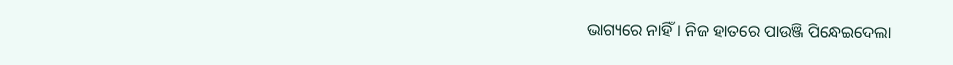ଭାଗ୍ୟରେ ନାହିଁ। ନିଜ ହାତରେ ପାଉଞ୍ଜି ପିନ୍ଧେଇଦେଲା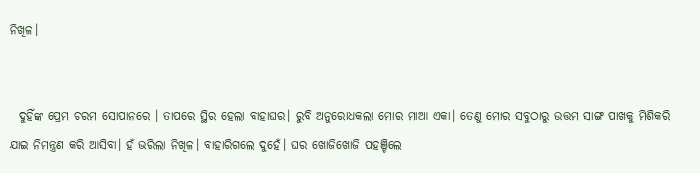ନିଖିଳ।


  ଦୁହିଁଙ୍କ ପ୍ରେମ ଚରମ ସୋପାନରେ । ତାପରେ ସ୍ଥିର ହେଲା ବାହାଘର। ରୁବି ଅନୁରୋଧକଲା ମୋର ମାଆ ଏକା। ତେଣୁ ମୋର ସବୁଠାରୁ ଉତ୍ତମ ସାଙ୍ଗ ପାଖକୁ ମିଶିକରି ଯାଇ ନିମନ୍ତ୍ରଣ କରି ଆସିବା। ହଁ ଭରିଲା ନିଖିଳ। ବାହାରିଗଲେ ଦୁହେଁ। ଘର ଖୋଜିଖୋଜି ପହଞ୍ଚିଲେ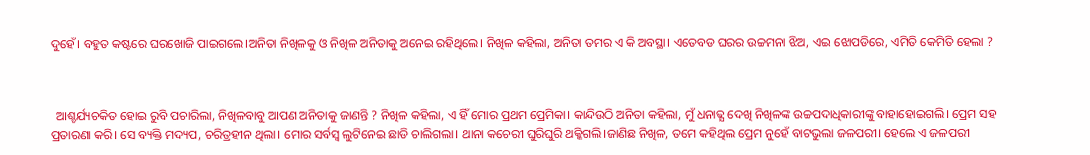ଦୁହେଁ। ବହୁତ କଷ୍ଟରେ ଘରଖୋଜି ପାଇଗଲେ।ଅନିତା ନିଖିଳକୁ ଓ ନିଖିଳ ଅନିତାକୁ ଅନେଇ ରହିଥିଲେ। ନିଖିଳ କହିଲା, ଅନିତା ତମର ଏ କି ଅବସ୍ଥା। ଏତେବଡ ଘରର ଉଚ୍ଚମନା ଝିଅ, ଏଇ ଝୋପଡିରେ, ଏମିତି କେମିତି ହେଲା ?



  ଆଶ୍ଚର୍ଯ୍ୟଚକିତ ହୋଇ ରୁବି ପଚାରିଲା, ନିଖିଳବାବୁ ଆପଣ ଅନିତାକୁ ଜାଣନ୍ତି ? ନିଖିଳ କହିଲା, ଏ ହିଁ ମୋର ପ୍ରଥମ ପ୍ରେମିକା। କାନ୍ଦିଉଠି ଅନିତା କହିଲା, ମୁଁ ଧନାଢ୍ଯ ଦେଖି ନିଖିଳଙ୍କ ଉଚ୍ଚପଦାଧିକାରୀଙ୍କୁ ବାହାହୋଇଗଲି। ପ୍ରେମ ସହ ପ୍ରତାରଣା କରି। ସେ ବ୍ୟକ୍ତି ମଦ୍ୟପ, ଚରିତ୍ରହୀନ ଥିଲା। ମୋର ସର୍ବସ୍ବ ଲୁଟିନେଇ ଛାଡି ଚାଲିଗଲା। ଥାନା କଚେରୀ ଘୁରିଘୁରି ଥକ୍କିଗଲି।ଜାଣିଛ ନିଖିଳ, ତମେ କହିଥିଲ ପ୍ରେମ ନୁହେଁ ବାଟଭୁଲା ଜଳପରୀ। ହେଲେ ଏ ଜଳପରୀ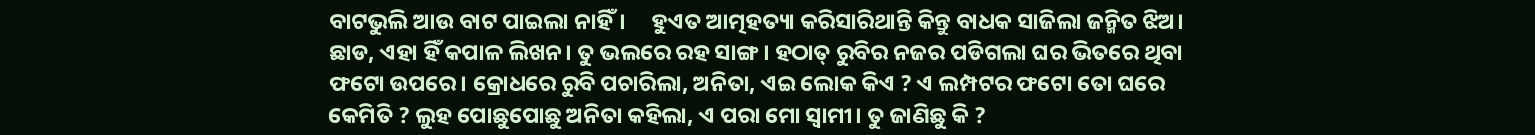ବାଟଭୁଲି ଆଉ ବାଟ ପାଇଲା ନାହିଁ।     ହୁଏତ ଆତ୍ମହତ୍ୟା କରିସାରିଥାନ୍ତି କିନ୍ତୁ ବାଧକ ସାଜିଲା ଜନ୍ମିତ ଝିଅ। ଛାଡ, ଏହା ହିଁ କପାଳ ଲିଖନ। ତୁ ଭଲରେ ରହ ସାଙ୍ଗ। ହଠାତ୍ ରୁବିର ନଜର ପଡିଗଲା ଘର ଭିତରେ ଥିବା ଫଟୋ ଉପରେ। କ୍ରୋଧରେ ରୁବି ପଚାରିଲା, ଅନିତା, ଏଇ ଲୋକ କିଏ ? ଏ ଲମ୍ପଟର ଫଟୋ ତୋ ଘରେ କେମିତି ? ଲୁହ ପୋଛୁପୋଛୁ ଅନିତା କହିଲା, ଏ ପରା ମୋ ସ୍ୱାମୀ। ତୁ ଜାଣିଛୁ କି ?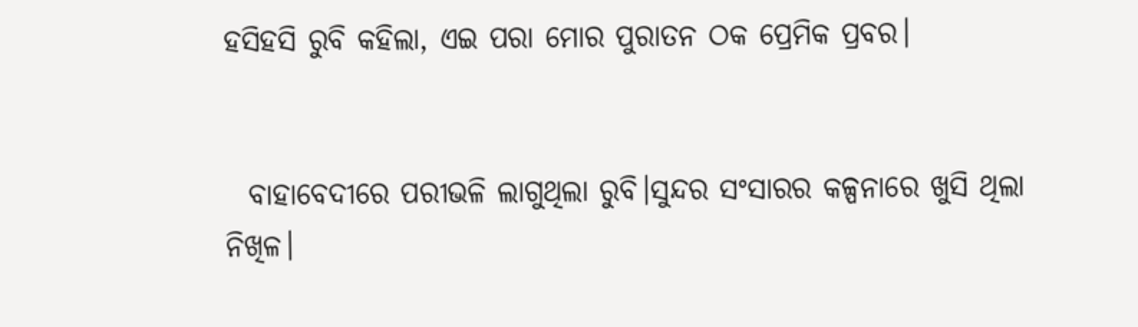ହସିହସି ରୁବି କହିଲା, ଏଇ ପରା ମୋର ପୁରାତନ ଠକ ପ୍ରେମିକ ପ୍ରବର।


  ବାହାବେଦୀରେ ପରୀଭଳି ଲାଗୁଥିଲା ରୁବି।ସୁନ୍ଦର ସଂସାରର କଳ୍ପନାରେ ଖୁସି ଥିଲା ନିଖିଳ।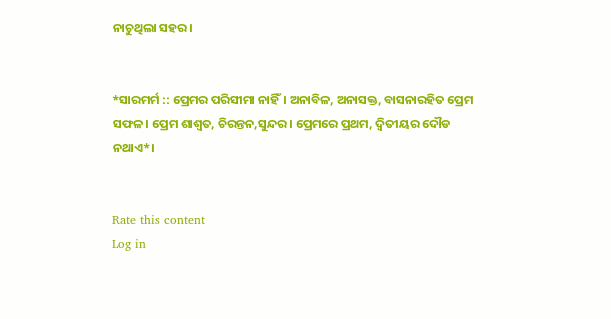ନାଚୁଥିଲା ସହର।


*ସାରମର୍ମ :: ପ୍ରେମର ପରିସୀମା ନାହିଁ। ଅନାବିଳ, ଅନାସକ୍ତ, ବାସନାରହିତ ପ୍ରେମ ସଫଳ। ପ୍ରେମ ଶାଶ୍ୱତ, ଚିରନ୍ତନ,ସୁନ୍ଦର। ପ୍ରେମରେ ପ୍ରଥମ, ଦ୍ୱିତୀୟର ଦୌଡ ନଥାଏ*।


Rate this content
Log in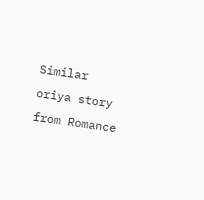Similar oriya story from Romance